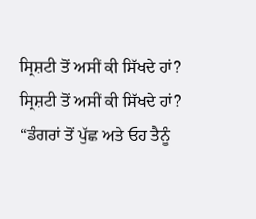ਸ੍ਰਿਸ਼ਟੀ ਤੋਂ ਅਸੀਂ ਕੀ ਸਿੱਖਦੇ ਹਾਂ?
ਸ੍ਰਿਸ਼ਟੀ ਤੋਂ ਅਸੀਂ ਕੀ ਸਿੱਖਦੇ ਹਾਂ?
“ਡੰਗਰਾਂ ਤੋਂ ਪੁੱਛ ਅਤੇ ਓਹ ਤੈਨੂੰ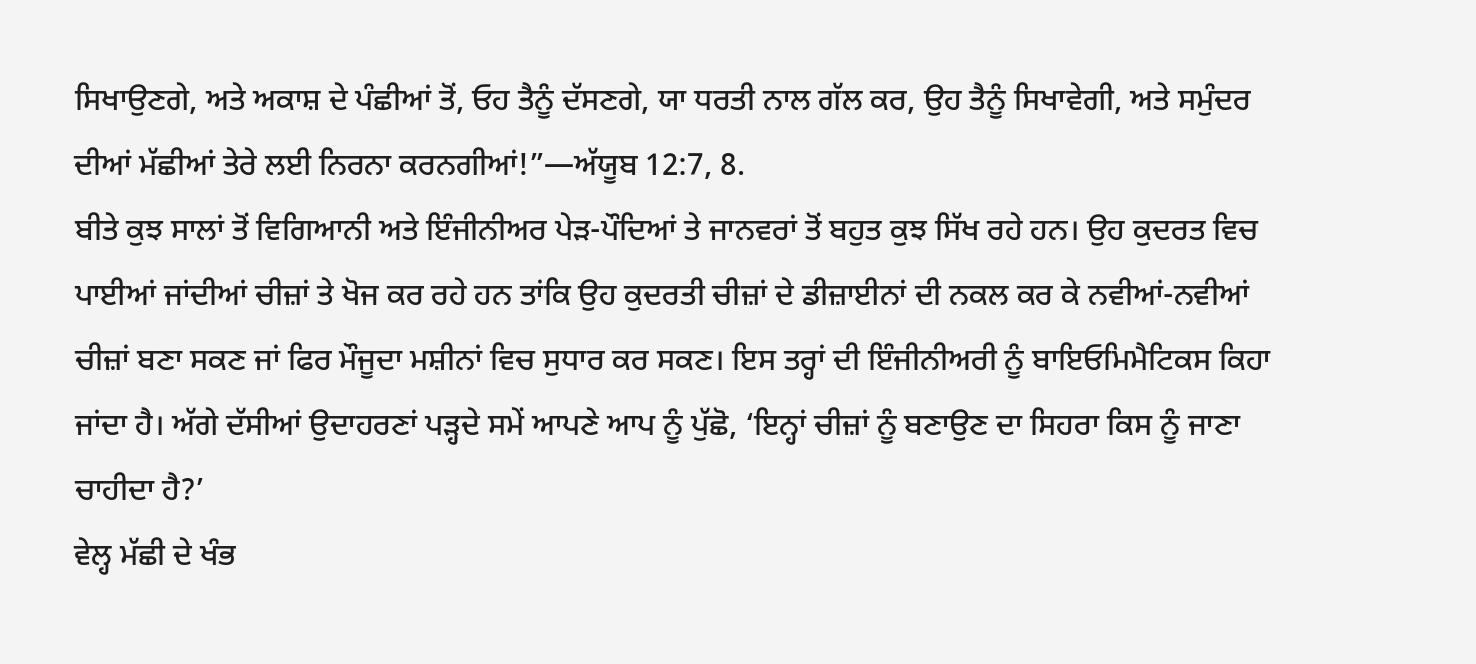ਸਿਖਾਉਣਗੇ, ਅਤੇ ਅਕਾਸ਼ ਦੇ ਪੰਛੀਆਂ ਤੋਂ, ਓਹ ਤੈਨੂੰ ਦੱਸਣਗੇ, ਯਾ ਧਰਤੀ ਨਾਲ ਗੱਲ ਕਰ, ਉਹ ਤੈਨੂੰ ਸਿਖਾਵੇਗੀ, ਅਤੇ ਸਮੁੰਦਰ ਦੀਆਂ ਮੱਛੀਆਂ ਤੇਰੇ ਲਈ ਨਿਰਨਾ ਕਰਨਗੀਆਂ!”—ਅੱਯੂਬ 12:7, 8.
ਬੀਤੇ ਕੁਝ ਸਾਲਾਂ ਤੋਂ ਵਿਗਿਆਨੀ ਅਤੇ ਇੰਜੀਨੀਅਰ ਪੇੜ-ਪੌਦਿਆਂ ਤੇ ਜਾਨਵਰਾਂ ਤੋਂ ਬਹੁਤ ਕੁਝ ਸਿੱਖ ਰਹੇ ਹਨ। ਉਹ ਕੁਦਰਤ ਵਿਚ ਪਾਈਆਂ ਜਾਂਦੀਆਂ ਚੀਜ਼ਾਂ ਤੇ ਖੋਜ ਕਰ ਰਹੇ ਹਨ ਤਾਂਕਿ ਉਹ ਕੁਦਰਤੀ ਚੀਜ਼ਾਂ ਦੇ ਡੀਜ਼ਾਈਨਾਂ ਦੀ ਨਕਲ ਕਰ ਕੇ ਨਵੀਆਂ-ਨਵੀਆਂ ਚੀਜ਼ਾਂ ਬਣਾ ਸਕਣ ਜਾਂ ਫਿਰ ਮੌਜੂਦਾ ਮਸ਼ੀਨਾਂ ਵਿਚ ਸੁਧਾਰ ਕਰ ਸਕਣ। ਇਸ ਤਰ੍ਹਾਂ ਦੀ ਇੰਜੀਨੀਅਰੀ ਨੂੰ ਬਾਇਓਮਿਮੈਟਿਕਸ ਕਿਹਾ ਜਾਂਦਾ ਹੈ। ਅੱਗੇ ਦੱਸੀਆਂ ਉਦਾਹਰਣਾਂ ਪੜ੍ਹਦੇ ਸਮੇਂ ਆਪਣੇ ਆਪ ਨੂੰ ਪੁੱਛੋ, ‘ਇਨ੍ਹਾਂ ਚੀਜ਼ਾਂ ਨੂੰ ਬਣਾਉਣ ਦਾ ਸਿਹਰਾ ਕਿਸ ਨੂੰ ਜਾਣਾ ਚਾਹੀਦਾ ਹੈ?’
ਵੇਲ੍ਹ ਮੱਛੀ ਦੇ ਖੰਭ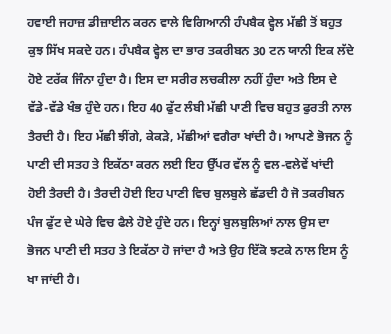ਹਵਾਈ ਜਹਾਜ਼ ਡੀਜ਼ਾਈਨ ਕਰਨ ਵਾਲੇ ਵਿਗਿਆਨੀ ਹੰਪਬੈਕ ਵ੍ਹੇਲ ਮੱਛੀ ਤੋਂ ਬਹੁਤ ਕੁਝ ਸਿੱਖ ਸਕਦੇ ਹਨ। ਹੰਪਬੈਕ ਵ੍ਹੇਲ ਦਾ ਭਾਰ ਤਕਰੀਬਨ 30 ਟਨ ਯਾਨੀ ਇਕ ਲੱਦੇ ਹੋਏ ਟਰੱਕ ਜਿੰਨਾ ਹੁੰਦਾ ਹੈ। ਇਸ ਦਾ ਸਰੀਰ ਲਚਕੀਲਾ ਨਹੀਂ ਹੁੰਦਾ ਅਤੇ ਇਸ ਦੇ ਵੱਡੇ-ਵੱਡੇ ਖੰਭ ਹੁੰਦੇ ਹਨ। ਇਹ 40 ਫੁੱਟ ਲੰਬੀ ਮੱਛੀ ਪਾਣੀ ਵਿਚ ਬਹੁਤ ਫੁਰਤੀ ਨਾਲ ਤੈਰਦੀ ਹੈ। ਇਹ ਮੱਛੀ ਝੀਂਗੇ, ਕੇਕੜੇ, ਮੱਛੀਆਂ ਵਗੈਰਾ ਖਾਂਦੀ ਹੈ। ਆਪਣੇ ਭੋਜਨ ਨੂੰ ਪਾਣੀ ਦੀ ਸਤਹ ਤੇ ਇਕੱਠਾ ਕਰਨ ਲਈ ਇਹ ਉੱਪਰ ਵੱਲ ਨੂੰ ਵਲ-ਵਲੇਵੇਂ ਖਾਂਦੀ ਹੋਈ ਤੈਰਦੀ ਹੈ। ਤੈਰਦੀ ਹੋਈ ਇਹ ਪਾਣੀ ਵਿਚ ਬੁਲਬੁਲੇ ਛੱਡਦੀ ਹੈ ਜੋ ਤਕਰੀਬਨ ਪੰਜ ਫੁੱਟ ਦੇ ਘੇਰੇ ਵਿਚ ਫੈਲੇ ਹੋਏ ਹੁੰਦੇ ਹਨ। ਇਨ੍ਹਾਂ ਬੁਲਬੁਲਿਆਂ ਨਾਲ ਉਸ ਦਾ ਭੋਜਨ ਪਾਣੀ ਦੀ ਸਤਹ ਤੇ ਇਕੱਠਾ ਹੋ ਜਾਂਦਾ ਹੈ ਅਤੇ ਉਹ ਇੱਕੋ ਝਟਕੇ ਨਾਲ ਇਸ ਨੂੰ ਖਾ ਜਾਂਦੀ ਹੈ।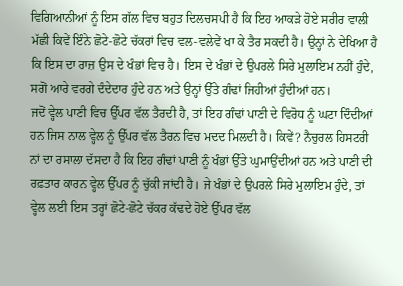ਵਿਗਿਆਨੀਆਂ ਨੂੰ ਇਸ ਗੱਲ ਵਿਚ ਬਹੁਤ ਦਿਲਚਸਪੀ ਹੈ ਕਿ ਇਹ ਆਕੜੇ ਹੋਏ ਸਰੀਰ ਵਾਲੀ ਮੱਛੀ ਕਿਵੇਂ ਇੰਨੇ ਛੋਟੇ-ਛੋਟੇ ਚੱਕਰਾਂ ਵਿਚ ਵਲ-ਵਲੇਵੇਂ ਖਾ ਕੇ ਤੈਰ ਸਕਦੀ ਹੈ। ਉਨ੍ਹਾਂ ਨੇ ਦੇਖਿਆ ਹੈ ਕਿ ਇਸ ਦਾ ਰਾਜ਼ ਉਸ ਦੇ ਖੰਭਾਂ ਵਿਚ ਹੈ। ਇਸ ਦੇ ਖੰਭਾਂ ਦੇ ਉਪਰਲੇ ਸਿਰੇ ਮੁਲਾਇਮ ਨਹੀਂ ਹੁੰਦੇ, ਸਗੋਂ ਆਰੇ ਵਰਗੇ ਦੰਦੇਦਾਰ ਹੁੰਦੇ ਹਨ ਅਤੇ ਉਨ੍ਹਾਂ ਉੱਤੇ ਗੰਢਾਂ ਜਿਹੀਆਂ ਹੁੰਦੀਆਂ ਹਨ।
ਜਦੋਂ ਵ੍ਹੇਲ ਪਾਣੀ ਵਿਚ ਉੱਪਰ ਵੱਲ ਤੈਰਦੀ ਹੈ, ਤਾਂ ਇਹ ਗੰਢਾਂ ਪਾਣੀ ਦੇ ਵਿਰੋਧ ਨੂੰ ਘਟਾ ਦਿੰਦੀਆਂ ਹਨ ਜਿਸ ਨਾਲ ਵ੍ਹੇਲ ਨੂੰ ਉੱਪਰ ਵੱਲ ਤੈਰਨ ਵਿਚ ਮਦਦ ਮਿਲਦੀ ਹੈ। ਕਿਵੇਂ? ਨੈਚੁਰਲ ਹਿਸਟਰੀ ਨਾਂ ਦਾ ਰਸਾਲਾ ਦੱਸਦਾ ਹੈ ਕਿ ਇਹ ਗੰਢਾਂ ਪਾਣੀ ਨੂੰ ਖੰਭਾਂ ਉੱਤੇ ਘੁਮਾਉਂਦੀਆਂ ਹਨ ਅਤੇ ਪਾਣੀ ਦੀ ਰਫ਼ਤਾਰ ਕਾਰਨ ਵ੍ਹੇਲ ਉੱਪਰ ਨੂੰ ਚੁੱਕੀ ਜਾਂਦੀ ਹੈ। ਜੇ ਖੰਭਾਂ ਦੇ ਉਪਰਲੇ ਸਿਰੇ ਮੁਲਾਇਮ ਹੁੰਦੇ, ਤਾਂ ਵ੍ਹੇਲ ਲਈ ਇਸ ਤਰ੍ਹਾਂ ਛੋਟੇ-ਛੋਟੇ ਚੱਕਰ ਕੱਢਦੇ ਹੋਏ ਉੱਪਰ ਵੱਲ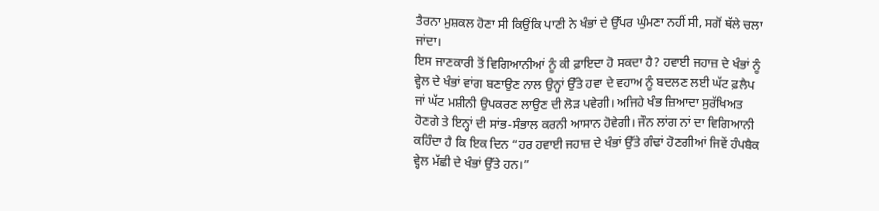ਤੈਰਨਾ ਮੁਸ਼ਕਲ ਹੋਣਾ ਸੀ ਕਿਉਂਕਿ ਪਾਣੀ ਨੇ ਖੰਭਾਂ ਦੇ ਉੱਪਰ ਘੁੰਮਣਾ ਨਹੀਂ ਸੀ, ਸਗੋਂ ਥੱਲੇ ਚਲਾ ਜਾਂਦਾ।
ਇਸ ਜਾਣਕਾਰੀ ਤੋਂ ਵਿਗਿਆਨੀਆਂ ਨੂੰ ਕੀ ਫ਼ਾਇਦਾ ਹੋ ਸਕਦਾ ਹੈ? ਹਵਾਈ ਜਹਾਜ਼ ਦੇ ਖੰਭਾਂ ਨੂੰ ਵ੍ਹੇਲ ਦੇ ਖੰਭਾਂ ਵਾਂਗ ਬਣਾਉਣ ਨਾਲ ਉਨ੍ਹਾਂ ਉੱਤੇ ਹਵਾ ਦੇ ਵਹਾਅ ਨੂੰ ਬਦਲਣ ਲਈ ਘੱਟ ਫ਼ਲੈਪ ਜਾਂ ਘੱਟ ਮਸ਼ੀਨੀ ਉਪਕਰਣ ਲਾਉਣ ਦੀ ਲੋੜ ਪਵੇਗੀ। ਅਜਿਹੇ ਖੰਭ ਜ਼ਿਆਦਾ ਸੁਰੱਖਿਅਤ ਹੋਣਗੇ ਤੇ ਇਨ੍ਹਾਂ ਦੀ ਸਾਂਭ-ਸੰਭਾਲ ਕਰਨੀ ਆਸਾਨ ਹੋਵੇਗੀ। ਜੌਨ ਲਾਂਗ ਨਾਂ ਦਾ ਵਿਗਿਆਨੀ ਕਹਿੰਦਾ ਹੈ ਕਿ ਇਕ ਦਿਨ “ਹਰ ਹਵਾਈ ਜਹਾਜ਼ ਦੇ ਖੰਭਾਂ ਉੱਤੇ ਗੰਢਾਂ ਹੋਣਗੀਆਂ ਜਿਵੇਂ ਹੰਪਬੈਕ ਵ੍ਹੇਲ ਮੱਛੀ ਦੇ ਖੰਭਾਂ ਉੱਤੇ ਹਨ।”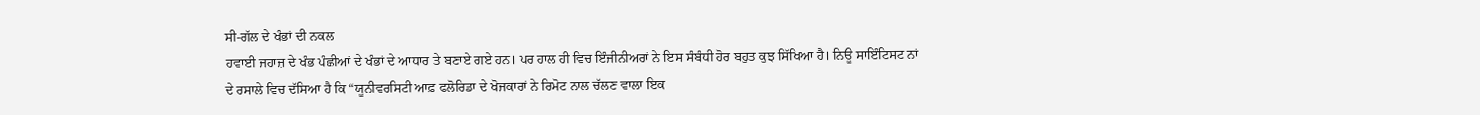ਸੀ-ਗੱਲ ਦੇ ਖੰਭਾਂ ਦੀ ਨਕਲ
ਹਵਾਈ ਜਹਾਜ਼ ਦੇ ਖੰਭ ਪੰਛੀਆਂ ਦੇ ਖੰਭਾਂ ਦੇ ਆਧਾਰ ਤੇ ਬਣਾਏ ਗਏ ਹਨ। ਪਰ ਹਾਲ ਹੀ ਵਿਚ ਇੰਜੀਨੀਅਰਾਂ ਨੇ ਇਸ ਸੰਬੰਧੀ ਹੋਰ ਬਹੁਤ ਕੁਝ ਸਿੱਖਿਆ ਹੈ। ਨਿਊ ਸਾਇੰਟਿਸਟ ਨਾਂ ਦੇ ਰਸਾਲੇ ਵਿਚ ਦੱਸਿਆ ਹੈ ਕਿ “ਯੂਨੀਵਰਸਿਟੀ ਆਫ਼ ਫਲੋਰਿਡਾ ਦੇ ਖੋਜਕਾਰਾਂ ਨੇ ਰਿਮੋਟ ਨਾਲ ਚੱਲਣ ਵਾਲਾ ਇਕ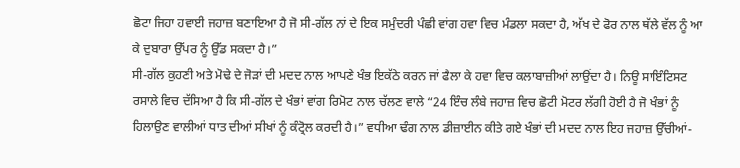ਛੋਟਾ ਜਿਹਾ ਹਵਾਈ ਜਹਾਜ਼ ਬਣਾਇਆ ਹੈ ਜੋ ਸੀ-ਗੱਲ ਨਾਂ ਦੇ ਇਕ ਸਮੁੰਦਰੀ ਪੰਛੀ ਵਾਂਗ ਹਵਾ ਵਿਚ ਮੰਡਲਾ ਸਕਦਾ ਹੈ, ਅੱਖ ਦੇ ਫੋਰ ਨਾਲ ਥੱਲੇ ਵੱਲ ਨੂੰ ਆ ਕੇ ਦੁਬਾਰਾ ਉੱਪਰ ਨੂੰ ਉੱਡ ਸਕਦਾ ਹੈ।”
ਸੀ-ਗੱਲ ਕੁਹਣੀ ਅਤੇ ਮੋਢੇ ਦੇ ਜੋੜਾਂ ਦੀ ਮਦਦ ਨਾਲ ਆਪਣੇ ਖੰਭ ਇਕੱਠੇ ਕਰਨ ਜਾਂ ਫੈਲਾ ਕੇ ਹਵਾ ਵਿਚ ਕਲਾਬਾਜ਼ੀਆਂ ਲਾਉਂਦਾ ਹੈ। ਨਿਊ ਸਾਇੰਟਿਸਟ ਰਸਾਲੇ ਵਿਚ ਦੱਸਿਆ ਹੈ ਕਿ ਸੀ-ਗੱਲ ਦੇ ਖੰਭਾਂ ਵਾਂਗ ਰਿਮੋਟ ਨਾਲ ਚੱਲਣ ਵਾਲੇ “24 ਇੰਚ ਲੰਬੇ ਜਹਾਜ਼ ਵਿਚ ਛੋਟੀ ਮੋਟਰ ਲੱਗੀ ਹੋਈ ਹੈ ਜੋ ਖੰਭਾਂ ਨੂੰ ਹਿਲਾਉਣ ਵਾਲੀਆਂ ਧਾਤ ਦੀਆਂ ਸੀਖਾਂ ਨੂੰ ਕੰਟ੍ਰੋਲ ਕਰਦੀ ਹੈ।” ਵਧੀਆ ਢੰਗ ਨਾਲ ਡੀਜ਼ਾਈਨ ਕੀਤੇ ਗਏ ਖੰਭਾਂ ਦੀ ਮਦਦ ਨਾਲ ਇਹ ਜਹਾਜ਼ ਉੱਚੀਆਂ-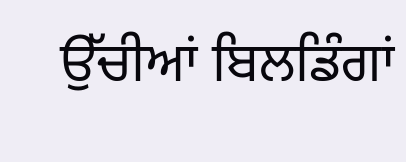ਉੱਚੀਆਂ ਬਿਲਡਿੰਗਾਂ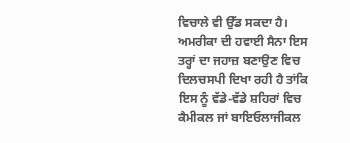ਵਿਚਾਲੇ ਵੀ ਉੱਡ ਸਕਦਾ ਹੈ। ਅਮਰੀਕਾ ਦੀ ਹਵਾਈ ਸੈਨਾ ਇਸ ਤਰ੍ਹਾਂ ਦਾ ਜਹਾਜ਼ ਬਣਾਉਣ ਵਿਚ ਦਿਲਚਸਪੀ ਦਿਖਾ ਰਹੀ ਹੈ ਤਾਂਕਿ ਇਸ ਨੂੰ ਵੱਡੇ-ਵੱਡੇ ਸ਼ਹਿਰਾਂ ਵਿਚ ਕੈਮੀਕਲ ਜਾਂ ਬਾਇਓਲਾਜੀਕਲ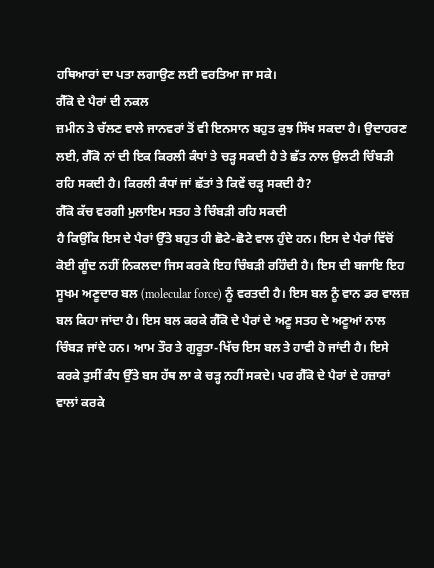ਹਥਿਆਰਾਂ ਦਾ ਪਤਾ ਲਗਾਉਣ ਲਈ ਵਰਤਿਆ ਜਾ ਸਕੇ।
ਗੈੱਕੋ ਦੇ ਪੈਰਾਂ ਦੀ ਨਕਲ
ਜ਼ਮੀਨ ਤੇ ਚੱਲਣ ਵਾਲੇ ਜਾਨਵਰਾਂ ਤੋਂ ਵੀ ਇਨਸਾਨ ਬਹੁਤ ਕੁਝ ਸਿੱਖ ਸਕਦਾ ਹੈ। ਉਦਾਹਰਣ ਲਈ, ਗੈੱਕੋ ਨਾਂ ਦੀ ਇਕ ਕਿਰਲੀ ਕੰਧਾਂ ਤੇ ਚੜ੍ਹ ਸਕਦੀ ਹੈ ਤੇ ਛੱਤ ਨਾਲ ਉਲਟੀ ਚਿੰਬੜੀ ਰਹਿ ਸਕਦੀ ਹੈ। ਕਿਰਲੀ ਕੰਧਾਂ ਜਾਂ ਛੱਤਾਂ ਤੇ ਕਿਵੇਂ ਚੜ੍ਹ ਸਕਦੀ ਹੈ?
ਗੈੱਕੋ ਕੱਚ ਵਰਗੀ ਮੁਲਾਇਮ ਸਤਹ ਤੇ ਚਿੰਬੜੀ ਰਹਿ ਸਕਦੀ
ਹੈ ਕਿਉਂਕਿ ਇਸ ਦੇ ਪੈਰਾਂ ਉੱਤੇ ਬਹੁਤ ਹੀ ਛੋਟੇ-ਛੋਟੇ ਵਾਲ ਹੁੰਦੇ ਹਨ। ਇਸ ਦੇ ਪੈਰਾਂ ਵਿੱਚੋਂ ਕੋਈ ਗੂੰਦ ਨਹੀਂ ਨਿਕਲਦਾ ਜਿਸ ਕਰਕੇ ਇਹ ਚਿੰਬੜੀ ਰਹਿੰਦੀ ਹੈ। ਇਸ ਦੀ ਬਜਾਇ ਇਹ ਸੂਖਮ ਅਣੂਦਾਰ ਬਲ (molecular force) ਨੂੰ ਵਰਤਦੀ ਹੈ। ਇਸ ਬਲ ਨੂੰ ਵਾਨ ਡਰ ਵਾਲਜ਼ ਬਲ ਕਿਹਾ ਜਾਂਦਾ ਹੈ। ਇਸ ਬਲ ਕਰਕੇ ਗੈੱਕੋ ਦੇ ਪੈਰਾਂ ਦੇ ਅਣੂ ਸਤਹ ਦੇ ਅਣੂਆਂ ਨਾਲ ਚਿੰਬੜ ਜਾਂਦੇ ਹਨ। ਆਮ ਤੌਰ ਤੇ ਗੁਰੂਤਾ-ਖਿੱਚ ਇਸ ਬਲ ਤੇ ਹਾਵੀ ਹੋ ਜਾਂਦੀ ਹੈ। ਇਸੇ ਕਰਕੇ ਤੁਸੀਂ ਕੰਧ ਉੱਤੇ ਬਸ ਹੱਥ ਲਾ ਕੇ ਚੜ੍ਹ ਨਹੀਂ ਸਕਦੇ। ਪਰ ਗੈੱਕੋ ਦੇ ਪੈਰਾਂ ਦੇ ਹਜ਼ਾਰਾਂ ਵਾਲਾਂ ਕਰਕੇ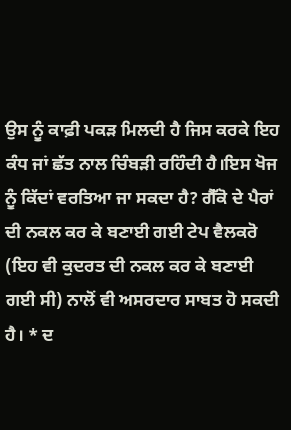ਉਸ ਨੂੰ ਕਾਫ਼ੀ ਪਕੜ ਮਿਲਦੀ ਹੈ ਜਿਸ ਕਰਕੇ ਇਹ ਕੰਧ ਜਾਂ ਛੱਤ ਨਾਲ ਚਿੰਬੜੀ ਰਹਿੰਦੀ ਹੈ।ਇਸ ਖੋਜ ਨੂੰ ਕਿੱਦਾਂ ਵਰਤਿਆ ਜਾ ਸਕਦਾ ਹੈ? ਗੈੱਕੋ ਦੇ ਪੈਰਾਂ ਦੀ ਨਕਲ ਕਰ ਕੇ ਬਣਾਈ ਗਈ ਟੇਪ ਵੈਲਕਰੋ (ਇਹ ਵੀ ਕੁਦਰਤ ਦੀ ਨਕਲ ਕਰ ਕੇ ਬਣਾਈ ਗਈ ਸੀ) ਨਾਲੋਂ ਵੀ ਅਸਰਦਾਰ ਸਾਬਤ ਹੋ ਸਕਦੀ ਹੈ। * ਦ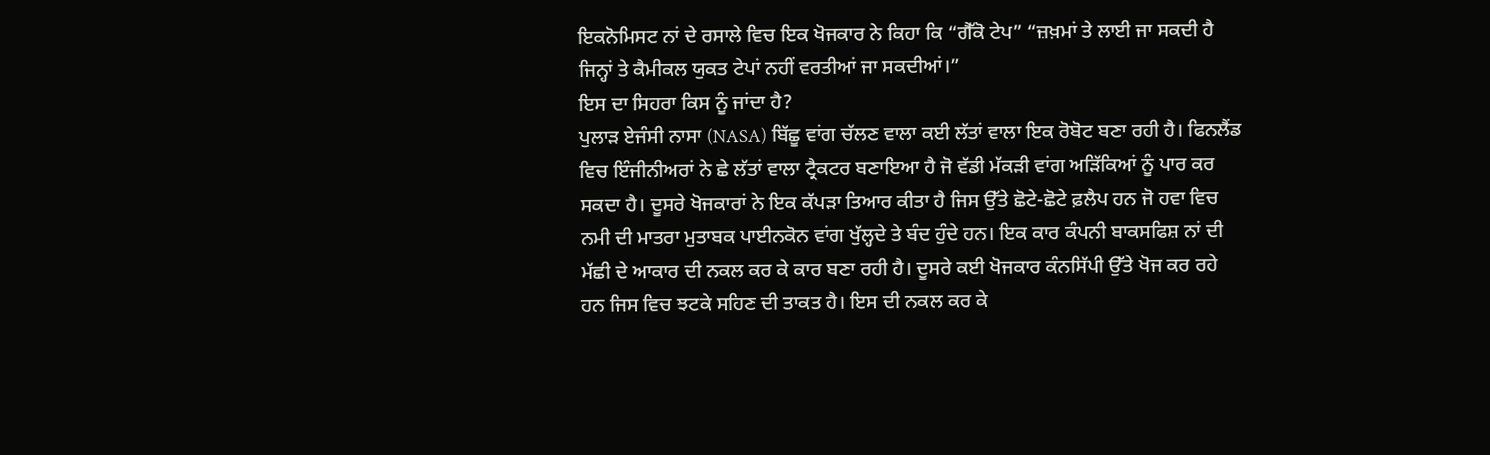ਇਕਨੋਮਿਸਟ ਨਾਂ ਦੇ ਰਸਾਲੇ ਵਿਚ ਇਕ ਖੋਜਕਾਰ ਨੇ ਕਿਹਾ ਕਿ “ਗੈੱਕੋ ਟੇਪ” “ਜ਼ਖ਼ਮਾਂ ਤੇ ਲਾਈ ਜਾ ਸਕਦੀ ਹੈ ਜਿਨ੍ਹਾਂ ਤੇ ਕੈਮੀਕਲ ਯੁਕਤ ਟੇਪਾਂ ਨਹੀਂ ਵਰਤੀਆਂ ਜਾ ਸਕਦੀਆਂ।”
ਇਸ ਦਾ ਸਿਹਰਾ ਕਿਸ ਨੂੰ ਜਾਂਦਾ ਹੈ?
ਪੁਲਾੜ ਏਜੰਸੀ ਨਾਸਾ (NASA) ਬਿੱਛੂ ਵਾਂਗ ਚੱਲਣ ਵਾਲਾ ਕਈ ਲੱਤਾਂ ਵਾਲਾ ਇਕ ਰੋਬੋਟ ਬਣਾ ਰਹੀ ਹੈ। ਫਿਨਲੈਂਡ ਵਿਚ ਇੰਜੀਨੀਅਰਾਂ ਨੇ ਛੇ ਲੱਤਾਂ ਵਾਲਾ ਟ੍ਰੈਕਟਰ ਬਣਾਇਆ ਹੈ ਜੋ ਵੱਡੀ ਮੱਕੜੀ ਵਾਂਗ ਅੜਿੱਕਿਆਂ ਨੂੰ ਪਾਰ ਕਰ ਸਕਦਾ ਹੈ। ਦੂਸਰੇ ਖੋਜਕਾਰਾਂ ਨੇ ਇਕ ਕੱਪੜਾ ਤਿਆਰ ਕੀਤਾ ਹੈ ਜਿਸ ਉੱਤੇ ਛੋਟੇ-ਛੋਟੇ ਫ਼ਲੈਪ ਹਨ ਜੋ ਹਵਾ ਵਿਚ ਨਮੀ ਦੀ ਮਾਤਰਾ ਮੁਤਾਬਕ ਪਾਈਨਕੋਨ ਵਾਂਗ ਖੁੱਲ੍ਹਦੇ ਤੇ ਬੰਦ ਹੁੰਦੇ ਹਨ। ਇਕ ਕਾਰ ਕੰਪਨੀ ਬਾਕਸਫਿਸ਼ ਨਾਂ ਦੀ ਮੱਛੀ ਦੇ ਆਕਾਰ ਦੀ ਨਕਲ ਕਰ ਕੇ ਕਾਰ ਬਣਾ ਰਹੀ ਹੈ। ਦੂਸਰੇ ਕਈ ਖੋਜਕਾਰ ਕੰਨਸਿੱਪੀ ਉੱਤੇ ਖੋਜ ਕਰ ਰਹੇ ਹਨ ਜਿਸ ਵਿਚ ਝਟਕੇ ਸਹਿਣ ਦੀ ਤਾਕਤ ਹੈ। ਇਸ ਦੀ ਨਕਲ ਕਰ ਕੇ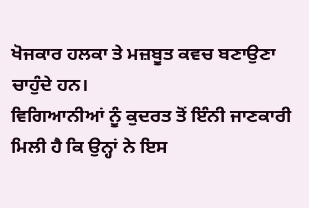ਖੋਜਕਾਰ ਹਲਕਾ ਤੇ ਮਜ਼ਬੂਤ ਕਵਚ ਬਣਾਉਣਾ ਚਾਹੁੰਦੇ ਹਨ।
ਵਿਗਿਆਨੀਆਂ ਨੂੰ ਕੁਦਰਤ ਤੋਂ ਇੰਨੀ ਜਾਣਕਾਰੀ ਮਿਲੀ ਹੈ ਕਿ ਉਨ੍ਹਾਂ ਨੇ ਇਸ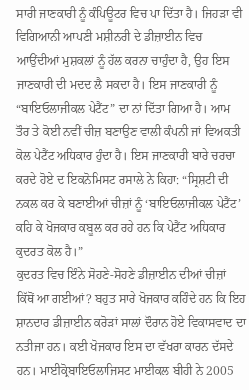ਸਾਰੀ ਜਾਣਕਾਰੀ ਨੂੰ ਕੰਪਿਊਟਰ ਵਿਚ ਪਾ ਦਿੱਤਾ ਹੈ। ਜਿਹੜਾ ਵੀ ਵਿਗਿਆਨੀ ਆਪਣੀ ਮਸ਼ੀਨਰੀ ਦੇ ਡੀਜ਼ਾਈਨ ਵਿਚ ਆਉਂਦੀਆਂ ਮੁਸ਼ਕਲਾਂ ਨੂੰ ਹੱਲ ਕਰਨਾ ਚਾਹੁੰਦਾ ਹੈ, ਉਹ ਇਸ ਜਾਣਕਾਰੀ ਦੀ ਮਦਦ ਲੈ ਸਕਦਾ ਹੈ। ਇਸ ਜਾਣਕਾਰੀ ਨੂੰ “ਬਾਇਓਲਾਜੀਕਲ ਪੇਟੈਂਟ” ਦਾ ਨਾਂ ਦਿੱਤਾ ਗਿਆ ਹੈ। ਆਮ ਤੌਰ ਤੇ ਕੋਈ ਨਵੀਂ ਚੀਜ਼ ਬਣਾਉਣ ਵਾਲੀ ਕੰਪਨੀ ਜਾਂ ਵਿਅਕਤੀ ਕੋਲ ਪੇਟੈਂਟ ਅਧਿਕਾਰ ਹੁੰਦਾ ਹੈ। ਇਸ ਜਾਣਕਾਰੀ ਬਾਰੇ ਚਰਚਾ ਕਰਦੇ ਹੋਏ ਦ ਇਕਨੋਮਿਸਟ ਰਸਾਲੇ ਨੇ ਕਿਹਾ: “ਸ੍ਰਿਸ਼ਟੀ ਦੀ ਨਕਲ ਕਰ ਕੇ ਬਣਾਈਆਂ ਚੀਜ਼ਾਂ ਨੂੰ ‘ਬਾਇਓਲਾਜੀਕਲ ਪੇਟੈਂਟ’ ਕਹਿ ਕੇ ਖੋਜਕਾਰ ਕਬੂਲ ਕਰ ਰਹੇ ਹਨ ਕਿ ਪੇਟੈਂਟ ਅਧਿਕਾਰ ਕੁਦਰਤ ਕੋਲ ਹੈ।”
ਕੁਦਰਤ ਵਿਚ ਇੰਨੇ ਸੋਹਣੇ-ਸੋਹਣੇ ਡੀਜ਼ਾਈਨ ਦੀਆਂ ਚੀਜ਼ਾਂ ਕਿੱਥੋਂ ਆ ਗਈਆਂ? ਬਹੁਤ ਸਾਰੇ ਖੋਜਕਾਰ ਕਹਿੰਦੇ ਹਨ ਕਿ ਇਹ ਸ਼ਾਨਦਾਰ ਡੀਜ਼ਾਈਨ ਕਰੋੜਾਂ ਸਾਲਾਂ ਦੌਰਾਨ ਹੋਏ ਵਿਕਾਸਵਾਦ ਦਾ ਨਤੀਜਾ ਹਨ। ਕਈ ਖੋਜਕਾਰ ਇਸ ਦਾ ਵੱਖਰਾ ਕਾਰਨ ਦੱਸਦੇ ਹਨ। ਮਾਈਕ੍ਰੋਬਾਇਓਲਾਜਿਸਟ ਮਾਈਕਲ ਬੀਹੀ ਨੇ 2005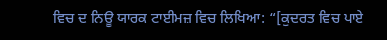ਵਿਚ ਦ ਨਿਊ ਯਾਰਕ ਟਾਈਮਜ਼ ਵਿਚ ਲਿਖਿਆ: “[ਕੁਦਰਤ ਵਿਚ ਪਾਏ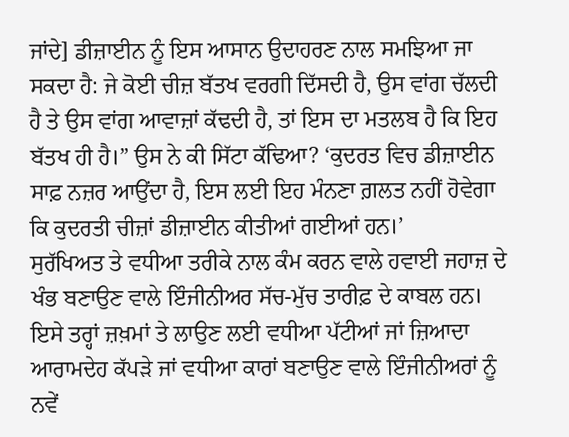ਜਾਂਦੇ] ਡੀਜ਼ਾਈਨ ਨੂੰ ਇਸ ਆਸਾਨ ਉਦਾਹਰਣ ਨਾਲ ਸਮਝਿਆ ਜਾ ਸਕਦਾ ਹੈ: ਜੇ ਕੋਈ ਚੀਜ਼ ਬੱਤਖ ਵਰਗੀ ਦਿੱਸਦੀ ਹੈ, ਉਸ ਵਾਂਗ ਚੱਲਦੀ ਹੈ ਤੇ ਉਸ ਵਾਂਗ ਆਵਾਜ਼ਾਂ ਕੱਢਦੀ ਹੈ, ਤਾਂ ਇਸ ਦਾ ਮਤਲਬ ਹੈ ਕਿ ਇਹ ਬੱਤਖ ਹੀ ਹੈ।” ਉਸ ਨੇ ਕੀ ਸਿੱਟਾ ਕੱਢਿਆ? ‘ਕੁਦਰਤ ਵਿਚ ਡੀਜ਼ਾਈਨ ਸਾਫ਼ ਨਜ਼ਰ ਆਉਂਦਾ ਹੈ, ਇਸ ਲਈ ਇਹ ਮੰਨਣਾ ਗ਼ਲਤ ਨਹੀਂ ਹੋਵੇਗਾ ਕਿ ਕੁਦਰਤੀ ਚੀਜ਼ਾਂ ਡੀਜ਼ਾਈਨ ਕੀਤੀਆਂ ਗਈਆਂ ਹਨ।’
ਸੁਰੱਖਿਅਤ ਤੇ ਵਧੀਆ ਤਰੀਕੇ ਨਾਲ ਕੰਮ ਕਰਨ ਵਾਲੇ ਹਵਾਈ ਜਹਾਜ਼ ਦੇ ਖੰਭ ਬਣਾਉਣ ਵਾਲੇ ਇੰਜੀਨੀਅਰ ਸੱਚ-ਮੁੱਚ ਤਾਰੀਫ਼ ਦੇ ਕਾਬਲ ਹਨ। ਇਸੇ ਤਰ੍ਹਾਂ ਜ਼ਖ਼ਮਾਂ ਤੇ ਲਾਉਣ ਲਈ ਵਧੀਆ ਪੱਟੀਆਂ ਜਾਂ ਜ਼ਿਆਦਾ ਆਰਾਮਦੇਹ ਕੱਪੜੇ ਜਾਂ ਵਧੀਆ ਕਾਰਾਂ ਬਣਾਉਣ ਵਾਲੇ ਇੰਜੀਨੀਅਰਾਂ ਨੂੰ ਨਵੇਂ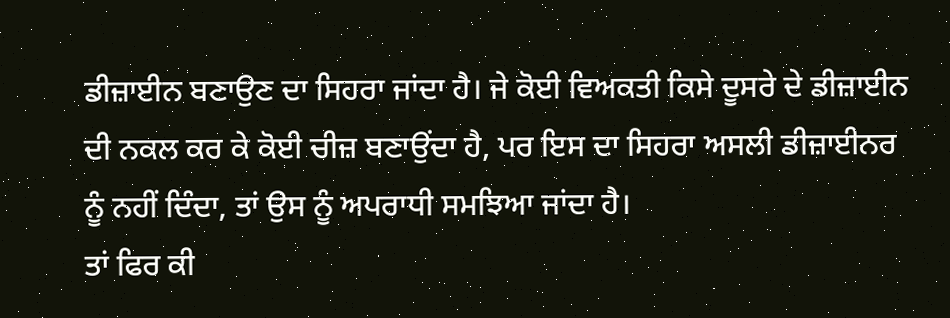ਡੀਜ਼ਾਈਨ ਬਣਾਉਣ ਦਾ ਸਿਹਰਾ ਜਾਂਦਾ ਹੈ। ਜੇ ਕੋਈ ਵਿਅਕਤੀ ਕਿਸੇ ਦੂਸਰੇ ਦੇ ਡੀਜ਼ਾਈਨ ਦੀ ਨਕਲ ਕਰ ਕੇ ਕੋਈ ਚੀਜ਼ ਬਣਾਉਂਦਾ ਹੈ, ਪਰ ਇਸ ਦਾ ਸਿਹਰਾ ਅਸਲੀ ਡੀਜ਼ਾਈਨਰ ਨੂੰ ਨਹੀਂ ਦਿੰਦਾ, ਤਾਂ ਉਸ ਨੂੰ ਅਪਰਾਧੀ ਸਮਝਿਆ ਜਾਂਦਾ ਹੈ।
ਤਾਂ ਫਿਰ ਕੀ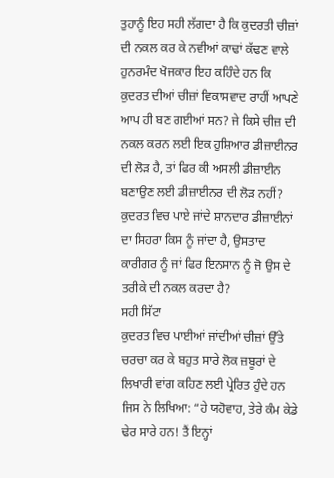ਤੁਹਾਨੂੰ ਇਹ ਸਹੀ ਲੱਗਦਾ ਹੈ ਕਿ ਕੁਦਰਤੀ ਚੀਜ਼ਾਂ ਦੀ ਨਕਲ ਕਰ ਕੇ ਨਵੀਆਂ ਕਾਢਾਂ ਕੱਢਣ ਵਾਲੇ ਹੁਨਰਮੰਦ ਖੋਜਕਾਰ ਇਹ ਕਹਿੰਦੇ ਹਨ ਕਿ ਕੁਦਰਤ ਦੀਆਂ ਚੀਜ਼ਾਂ ਵਿਕਾਸਵਾਦ ਰਾਹੀਂ ਆਪਣੇ ਆਪ ਹੀ ਬਣ ਗਈਆਂ ਸਨ? ਜੇ ਕਿਸੇ ਚੀਜ਼ ਦੀ ਨਕਲ ਕਰਨ ਲਈ ਇਕ ਹੁਸ਼ਿਆਰ ਡੀਜ਼ਾਈਨਰ ਦੀ ਲੋੜ ਹੈ, ਤਾਂ ਫਿਰ ਕੀ ਅਸਲੀ ਡੀਜ਼ਾਈਨ ਬਣਾਉਣ ਲਈ ਡੀਜ਼ਾਈਨਰ ਦੀ ਲੋੜ ਨਹੀਂ? ਕੁਦਰਤ ਵਿਚ ਪਾਏ ਜਾਂਦੇ ਸ਼ਾਨਦਾਰ ਡੀਜ਼ਾਈਨਾਂ ਦਾ ਸਿਹਰਾ ਕਿਸ ਨੂੰ ਜਾਂਦਾ ਹੈ, ਉਸਤਾਦ ਕਾਰੀਗਰ ਨੂੰ ਜਾਂ ਫਿਰ ਇਨਸਾਨ ਨੂੰ ਜੋ ਉਸ ਦੇ ਤਰੀਕੇ ਦੀ ਨਕਲ ਕਰਦਾ ਹੈ?
ਸਹੀ ਸਿੱਟਾ
ਕੁਦਰਤ ਵਿਚ ਪਾਈਆਂ ਜਾਂਦੀਆਂ ਚੀਜ਼ਾਂ ਉੱਤੇ ਚਰਚਾ ਕਰ ਕੇ ਬਹੁਤ ਸਾਰੇ ਲੋਕ ਜ਼ਬੂਰਾਂ ਦੇ ਲਿਖਾਰੀ ਵਾਂਗ ਕਹਿਣ ਲਈ ਪ੍ਰੇਰਿਤ ਹੁੰਦੇ ਹਨ ਜਿਸ ਨੇ ਲਿਖਿਆ: “ਹੇ ਯਹੋਵਾਹ, ਤੇਰੇ ਕੰਮ ਕੇਡੇ ਢੇਰ ਸਾਰੇ ਹਨ! ਤੈਂ ਇਨ੍ਹਾਂ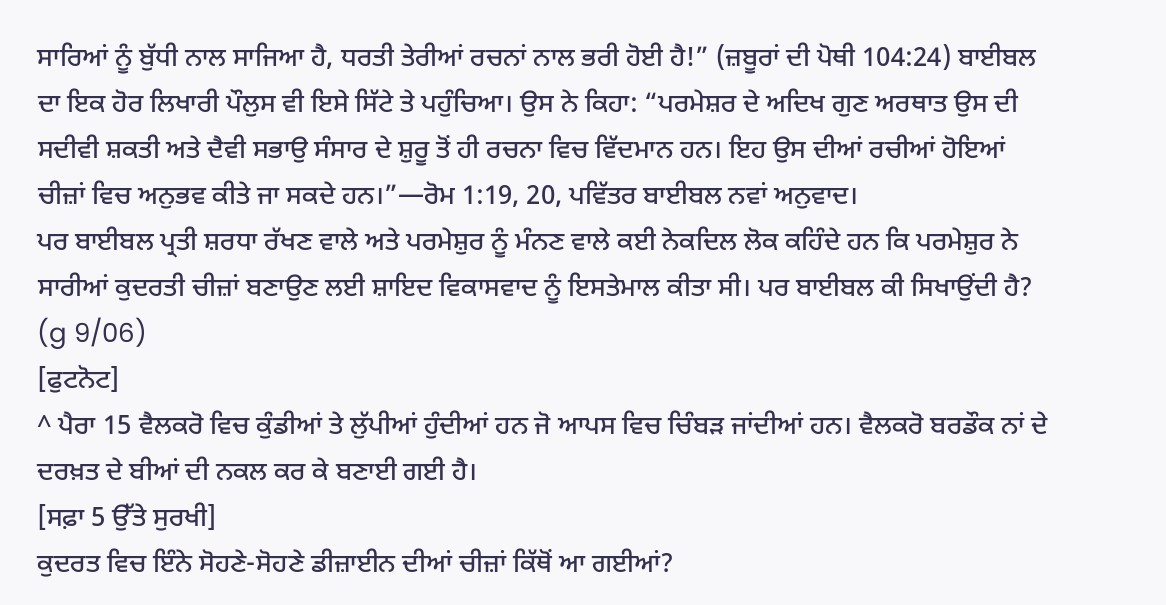ਸਾਰਿਆਂ ਨੂੰ ਬੁੱਧੀ ਨਾਲ ਸਾਜਿਆ ਹੈ, ਧਰਤੀ ਤੇਰੀਆਂ ਰਚਨਾਂ ਨਾਲ ਭਰੀ ਹੋਈ ਹੈ!” (ਜ਼ਬੂਰਾਂ ਦੀ ਪੋਥੀ 104:24) ਬਾਈਬਲ ਦਾ ਇਕ ਹੋਰ ਲਿਖਾਰੀ ਪੌਲੁਸ ਵੀ ਇਸੇ ਸਿੱਟੇ ਤੇ ਪਹੁੰਚਿਆ। ਉਸ ਨੇ ਕਿਹਾ: “ਪਰਮੇਸ਼ਰ ਦੇ ਅਦਿਖ ਗੁਣ ਅਰਥਾਤ ਉਸ ਦੀ ਸਦੀਵੀ ਸ਼ਕਤੀ ਅਤੇ ਦੈਵੀ ਸਭਾਉ ਸੰਸਾਰ ਦੇ ਸ਼ੁਰੂ ਤੋਂ ਹੀ ਰਚਨਾ ਵਿਚ ਵਿੱਦਮਾਨ ਹਨ। ਇਹ ਉਸ ਦੀਆਂ ਰਚੀਆਂ ਹੋਇਆਂ ਚੀਜ਼ਾਂ ਵਿਚ ਅਨੁਭਵ ਕੀਤੇ ਜਾ ਸਕਦੇ ਹਨ।”—ਰੋਮ 1:19, 20, ਪਵਿੱਤਰ ਬਾਈਬਲ ਨਵਾਂ ਅਨੁਵਾਦ।
ਪਰ ਬਾਈਬਲ ਪ੍ਰਤੀ ਸ਼ਰਧਾ ਰੱਖਣ ਵਾਲੇ ਅਤੇ ਪਰਮੇਸ਼ੁਰ ਨੂੰ ਮੰਨਣ ਵਾਲੇ ਕਈ ਨੇਕਦਿਲ ਲੋਕ ਕਹਿੰਦੇ ਹਨ ਕਿ ਪਰਮੇਸ਼ੁਰ ਨੇ ਸਾਰੀਆਂ ਕੁਦਰਤੀ ਚੀਜ਼ਾਂ ਬਣਾਉਣ ਲਈ ਸ਼ਾਇਦ ਵਿਕਾਸਵਾਦ ਨੂੰ ਇਸਤੇਮਾਲ ਕੀਤਾ ਸੀ। ਪਰ ਬਾਈਬਲ ਕੀ ਸਿਖਾਉਂਦੀ ਹੈ? (g 9/06)
[ਫੁਟਨੋਟ]
^ ਪੈਰਾ 15 ਵੈਲਕਰੋ ਵਿਚ ਕੁੰਡੀਆਂ ਤੇ ਲੁੱਪੀਆਂ ਹੁੰਦੀਆਂ ਹਨ ਜੋ ਆਪਸ ਵਿਚ ਚਿੰਬੜ ਜਾਂਦੀਆਂ ਹਨ। ਵੈਲਕਰੋ ਬਰਡੌਕ ਨਾਂ ਦੇ ਦਰਖ਼ਤ ਦੇ ਬੀਆਂ ਦੀ ਨਕਲ ਕਰ ਕੇ ਬਣਾਈ ਗਈ ਹੈ।
[ਸਫ਼ਾ 5 ਉੱਤੇ ਸੁਰਖੀ]
ਕੁਦਰਤ ਵਿਚ ਇੰਨੇ ਸੋਹਣੇ-ਸੋਹਣੇ ਡੀਜ਼ਾਈਨ ਦੀਆਂ ਚੀਜ਼ਾਂ ਕਿੱਥੋਂ ਆ ਗਈਆਂ?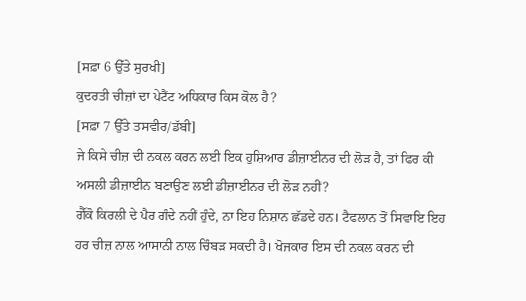[ਸਫ਼ਾ 6 ਉੱਤੇ ਸੁਰਖੀ]
ਕੁਦਰਤੀ ਚੀਜ਼ਾਂ ਦਾ ਪੇਟੈਂਟ ਅਧਿਕਾਰ ਕਿਸ ਕੋਲ ਹੈ?
[ਸਫ਼ਾ 7 ਉੱਤੇ ਤਸਵੀਰ/ਡੱਬੀ]
ਜੇ ਕਿਸੇ ਚੀਜ਼ ਦੀ ਨਕਲ ਕਰਨ ਲਈ ਇਕ ਹੁਸ਼ਿਆਰ ਡੀਜ਼ਾਈਨਰ ਦੀ ਲੋੜ ਹੈ, ਤਾਂ ਫਿਰ ਕੀ ਅਸਲੀ ਡੀਜ਼ਾਈਨ ਬਣਾਉਣ ਲਈ ਡੀਜ਼ਾਈਨਰ ਦੀ ਲੋੜ ਨਹੀਂ?
ਗੈੱਕੋ ਕਿਰਲੀ ਦੇ ਪੈਰ ਗੰਦੇ ਨਹੀਂ ਹੁੰਦੇ, ਨਾ ਇਹ ਨਿਸ਼ਾਨ ਛੱਡਦੇ ਹਨ। ਟੈਫਲਾਨ ਤੋਂ ਸਿਵਾਇ ਇਹ ਹਰ ਚੀਜ਼ ਨਾਲ ਆਸਾਨੀ ਨਾਲ ਚਿੰਬੜ ਸਕਦੀ ਹੈ। ਖੋਜਕਾਰ ਇਸ ਦੀ ਨਕਲ ਕਰਨ ਦੀ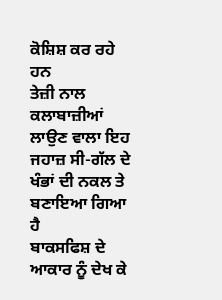ਕੋਸ਼ਿਸ਼ ਕਰ ਰਹੇ ਹਨ
ਤੇਜ਼ੀ ਨਾਲ ਕਲਾਬਾਜ਼ੀਆਂ ਲਾਉਣ ਵਾਲਾ ਇਹ ਜਹਾਜ਼ ਸੀ-ਗੱਲ ਦੇ ਖੰਭਾਂ ਦੀ ਨਕਲ ਤੇ ਬਣਾਇਆ ਗਿਆ ਹੈ
ਬਾਕਸਫਿਸ਼ ਦੇ ਆਕਾਰ ਨੂੰ ਦੇਖ ਕੇ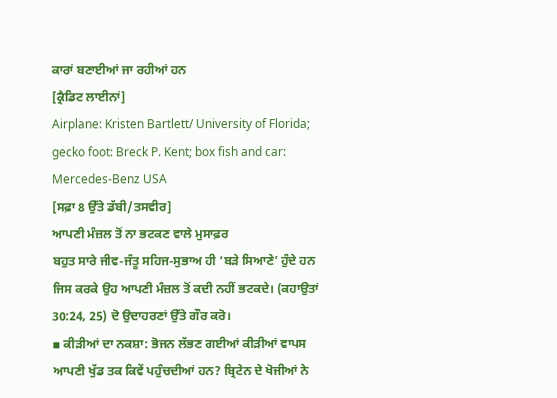ਕਾਰਾਂ ਬਣਾਈਆਂ ਜਾ ਰਹੀਆਂ ਹਨ
[ਕ੍ਰੈਡਿਟ ਲਾਈਨਾਂ]
Airplane: Kristen Bartlett/ University of Florida; gecko foot: Breck P. Kent; box fish and car: Mercedes-Benz USA
[ਸਫ਼ਾ 8 ਉੱਤੇ ਡੱਬੀ/ਤਸਵੀਰ]
ਆਪਣੀ ਮੰਜ਼ਲ ਤੋਂ ਨਾ ਭਟਕਣ ਵਾਲੇ ਮੁਸਾਫ਼ਰ
ਬਹੁਤ ਸਾਰੇ ਜੀਵ-ਜੰਤੂ ਸਹਿਜ-ਸੁਭਾਅ ਹੀ ‘ਬੜੇ ਸਿਆਣੇ’ ਹੁੰਦੇ ਹਨ ਜਿਸ ਕਰਕੇ ਉਹ ਆਪਣੀ ਮੰਜ਼ਲ ਤੋਂ ਕਦੀ ਨਹੀਂ ਭਟਕਦੇ। (ਕਹਾਉਤਾਂ 30:24, 25) ਦੋ ਉਦਾਹਰਣਾਂ ਉੱਤੇ ਗੌਰ ਕਰੋ।
▪ ਕੀੜੀਆਂ ਦਾ ਨਕਸ਼ਾ: ਭੋਜਨ ਲੱਭਣ ਗਈਆਂ ਕੀੜੀਆਂ ਵਾਪਸ ਆਪਣੀ ਖੁੱਡ ਤਕ ਕਿਵੇਂ ਪਹੁੰਚਦੀਆਂ ਹਨ? ਬ੍ਰਿਟੇਨ ਦੇ ਖੋਜੀਆਂ ਨੇ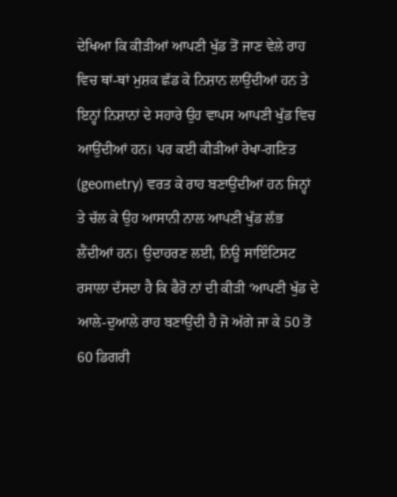ਦੇਖਿਆ ਕਿ ਕੀੜੀਆਂ ਆਪਣੀ ਖੁੱਡ ਤੋਂ ਜਾਣ ਵੇਲੇ ਰਾਹ ਵਿਚ ਥਾਂ-ਥਾਂ ਮੁਸ਼ਕ ਛੱਡ ਕੇ ਨਿਸ਼ਾਨ ਲਾਉਂਦੀਆਂ ਹਨ ਤੇ ਇਨ੍ਹਾਂ ਨਿਸ਼ਾਨਾਂ ਦੇ ਸਹਾਰੇ ਉਹ ਵਾਪਸ ਆਪਣੀ ਖੁੱਡ ਵਿਚ ਆਉਂਦੀਆਂ ਹਨ। ਪਰ ਕਈ ਕੀੜੀਆਂ ਰੇਖਾ-ਗਣਿਤ (geometry) ਵਰਤ ਕੇ ਰਾਹ ਬਣਾਉਂਦੀਆਂ ਹਨ ਜਿਨ੍ਹਾਂ ਤੇ ਚੱਲ ਕੇ ਉਹ ਆਸਾਨੀ ਨਾਲ ਆਪਣੀ ਖੁੱਡ ਲੱਭ ਲੈਂਦੀਆਂ ਹਨ। ਉਦਾਹਰਣ ਲਈ, ਨਿਊ ਸਾਇੰਟਿਸਟ ਰਸਾਲਾ ਦੱਸਦਾ ਹੈ ਕਿ ਫੈਰੋ ਨਾਂ ਦੀ ਕੀੜੀ ‘ਆਪਣੀ ਖੁੱਡ ਦੇ ਆਲੇ-ਦੁਆਲੇ ਰਾਹ ਬਣਾਉਂਦੀ ਹੈ ਜੋ ਅੱਗੇ ਜਾ ਕੇ 50 ਤੋਂ 60 ਡਿਗਰੀ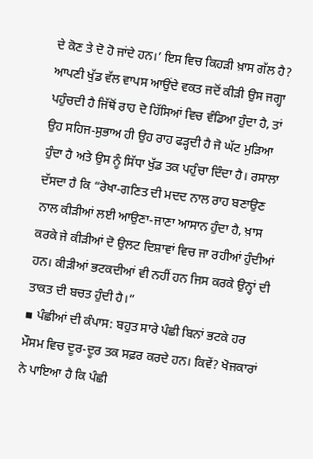ਦੇ ਕੋਣ ਤੇ ਦੋ ਹੋ ਜਾਂਦੇ ਹਨ।’ ਇਸ ਵਿਚ ਕਿਹੜੀ ਖ਼ਾਸ ਗੱਲ ਹੈ? ਆਪਣੀ ਖੁੱਡ ਵੱਲ ਵਾਪਸ ਆਉਂਦੇ ਵਕਤ ਜਦੋਂ ਕੀੜੀ ਉਸ ਜਗ੍ਹਾ ਪਹੁੰਚਦੀ ਹੈ ਜਿੱਥੋਂ ਰਾਹ ਦੋ ਹਿੱਸਿਆਂ ਵਿਚ ਵੰਡਿਆ ਹੁੰਦਾ ਹੈ, ਤਾਂ ਉਹ ਸਹਿਜ-ਸੁਭਾਅ ਹੀ ਉਹ ਰਾਹ ਫੜ੍ਹਦੀ ਹੈ ਜੋ ਘੱਟ ਮੁੜਿਆ ਹੁੰਦਾ ਹੈ ਅਤੇ ਉਸ ਨੂੰ ਸਿੱਧਾ ਖੁੱਡ ਤਕ ਪਹੁੰਚਾ ਦਿੰਦਾ ਹੈ। ਰਸਾਲਾ ਦੱਸਦਾ ਹੈ ਕਿ “ਰੇਖਾ-ਗਣਿਤ ਦੀ ਮਦਦ ਨਾਲ ਰਾਹ ਬਣਾਉਣ ਨਾਲ ਕੀੜੀਆਂ ਲਈ ਆਉਣਾ-ਜਾਣਾ ਆਸਾਨ ਹੁੰਦਾ ਹੈ, ਖ਼ਾਸ ਕਰਕੇ ਜੇ ਕੀੜੀਆਂ ਦੋ ਉਲਟ ਦਿਸ਼ਾਵਾਂ ਵਿਚ ਜਾ ਰਹੀਆਂ ਹੁੰਦੀਆਂ ਹਨ। ਕੀੜੀਆਂ ਭਟਕਦੀਆਂ ਵੀ ਨਹੀਂ ਹਨ ਜਿਸ ਕਰਕੇ ਉਨ੍ਹਾਂ ਦੀ ਤਾਕਤ ਦੀ ਬਚਤ ਹੁੰਦੀ ਹੈ।”
▪ ਪੰਛੀਆਂ ਦੀ ਕੰਪਾਸ: ਬਹੁਤ ਸਾਰੇ ਪੰਛੀ ਬਿਨਾਂ ਭਟਕੇ ਹਰ ਮੌਸਮ ਵਿਚ ਦੂਰ-ਦੂਰ ਤਕ ਸਫ਼ਰ ਕਰਦੇ ਹਨ। ਕਿਵੇਂ? ਖੋਜਕਾਰਾਂ ਨੇ ਪਾਇਆ ਹੈ ਕਿ ਪੰਛੀ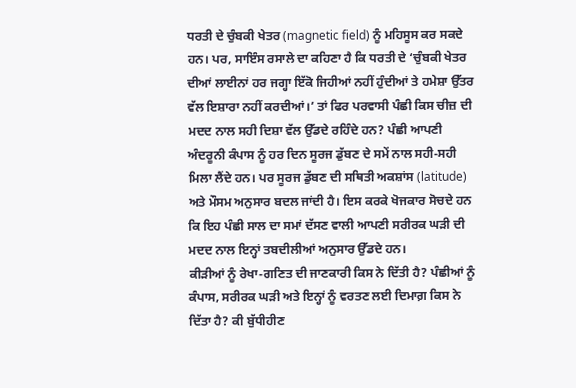ਧਰਤੀ ਦੇ ਚੁੰਬਕੀ ਖੇਤਰ (magnetic field) ਨੂੰ ਮਹਿਸੂਸ ਕਰ ਸਕਦੇ ਹਨ। ਪਰ, ਸਾਇੰਸ ਰਸਾਲੇ ਦਾ ਕਹਿਣਾ ਹੈ ਕਿ ਧਰਤੀ ਦੇ ‘ਚੁੰਬਕੀ ਖੇਤਰ ਦੀਆਂ ਲਾਈਨਾਂ ਹਰ ਜਗ੍ਹਾ ਇੱਕੋ ਜਿਹੀਆਂ ਨਹੀਂ ਹੁੰਦੀਆਂ ਤੇ ਹਮੇਸ਼ਾ ਉੱਤਰ ਵੱਲ ਇਸ਼ਾਰਾ ਨਹੀਂ ਕਰਦੀਆਂ।’ ਤਾਂ ਫਿਰ ਪਰਵਾਸੀ ਪੰਛੀ ਕਿਸ ਚੀਜ਼ ਦੀ ਮਦਦ ਨਾਲ ਸਹੀ ਦਿਸ਼ਾ ਵੱਲ ਉੱਡਦੇ ਰਹਿੰਦੇ ਹਨ? ਪੰਛੀ ਆਪਣੀ ਅੰਦਰੂਨੀ ਕੰਪਾਸ ਨੂੰ ਹਰ ਦਿਨ ਸੂਰਜ ਡੁੱਬਣ ਦੇ ਸਮੇਂ ਨਾਲ ਸਹੀ-ਸਹੀ ਮਿਲਾ ਲੈਂਦੇ ਹਨ। ਪਰ ਸੂਰਜ ਡੁੱਬਣ ਦੀ ਸਥਿਤੀ ਅਕਸ਼ਾਂਸ (latitude) ਅਤੇ ਮੌਸਮ ਅਨੁਸਾਰ ਬਦਲ ਜਾਂਦੀ ਹੈ। ਇਸ ਕਰਕੇ ਖੋਜਕਾਰ ਸੋਚਦੇ ਹਨ ਕਿ ਇਹ ਪੰਛੀ ਸਾਲ ਦਾ ਸਮਾਂ ਦੱਸਣ ਵਾਲੀ ਆਪਣੀ ਸਰੀਰਕ ਘੜੀ ਦੀ ਮਦਦ ਨਾਲ ਇਨ੍ਹਾਂ ਤਬਦੀਲੀਆਂ ਅਨੁਸਾਰ ਉੱਡਦੇ ਹਨ।
ਕੀੜੀਆਂ ਨੂੰ ਰੇਖਾ-ਗਣਿਤ ਦੀ ਜਾਣਕਾਰੀ ਕਿਸ ਨੇ ਦਿੱਤੀ ਹੈ? ਪੰਛੀਆਂ ਨੂੰ ਕੰਪਾਸ, ਸਰੀਰਕ ਘੜੀ ਅਤੇ ਇਨ੍ਹਾਂ ਨੂੰ ਵਰਤਣ ਲਈ ਦਿਮਾਗ਼ ਕਿਸ ਨੇ ਦਿੱਤਾ ਹੈ? ਕੀ ਬੁੱਧੀਹੀਣ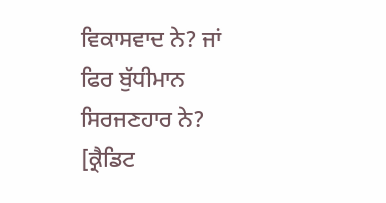ਵਿਕਾਸਵਾਦ ਨੇ? ਜਾਂ ਫਿਰ ਬੁੱਧੀਮਾਨ ਸਿਰਜਣਹਾਰ ਨੇ?
[ਕ੍ਰੈਡਿਟ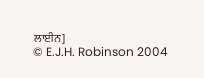ਲਾਈਨ]
© E.J.H. Robinson 2004